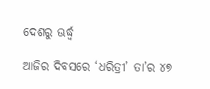ଦେଶରୁ ଊର୍ଦ୍ଧ୍ୱ

ଆଜିର ଦିବସରେ ‘ଧରିତ୍ରୀ’ ତା’ର ୪୭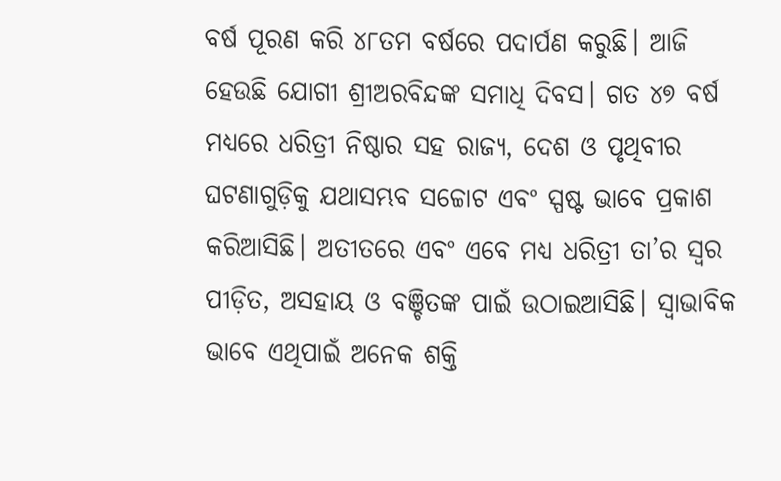ବର୍ଷ ପୂରଣ କରି ୪୮ତମ ବର୍ଷରେ ପଦାର୍ପଣ କରୁଛି। ଆଜି ହେଉଛି ଯୋଗୀ ଶ୍ରୀଅରବିନ୍ଦଙ୍କ ସମାଧି ଦିବସ। ଗତ ୪୭ ବର୍ଷ ମଧ୍ୟରେ ଧରିତ୍ରୀ ନିଷ୍ଠାର ସହ ରାଜ୍ୟ, ଦେଶ ଓ ପୃଥିବୀର ଘଟଣାଗୁଡ଼ିକୁ ଯଥାସମ୍ଭବ ସଚ୍ଚୋଟ ଏବଂ ସ୍ପଷ୍ଟ ଭାବେ ପ୍ରକାଶ କରିଆସିଛି। ଅତୀତରେ ଏବଂ ଏବେ ମଧ୍ୟ ଧରିତ୍ରୀ ତା’ର ସ୍ୱର ପୀଡ଼ିତ, ଅସହାୟ ଓ ବଞ୍ଚିତଙ୍କ ପାଇଁ ଉଠାଇଆସିଛି। ସ୍ୱାଭାବିକ ଭାବେ ଏଥିପାଇଁ ଅନେକ ଶକ୍ତି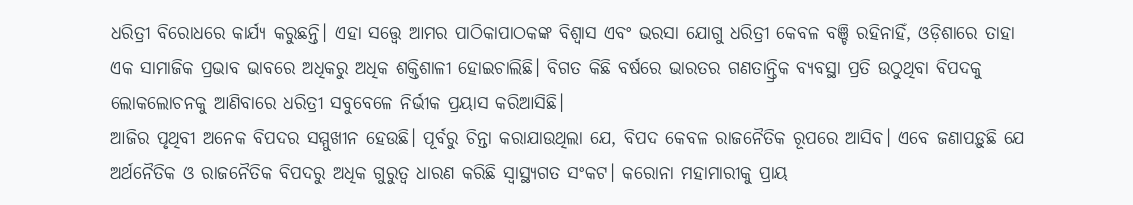ଧରିତ୍ରୀ ବିରୋଧରେ କାର୍ଯ୍ୟ କରୁଛନ୍ତି। ଏହା ସତ୍ତ୍ୱେ ଆମର ପାଠିକାପାଠକଙ୍କ ବିଶ୍ୱାସ ଏବଂ ଭରସା ଯୋଗୁ ଧରିତ୍ରୀ କେବଳ ବଞ୍ଚି ରହିନାହିଁ, ଓଡ଼ିଶାରେ ତାହା ଏକ ସାମାଜିକ ପ୍ରଭାବ ଭାବରେ ଅଧିକରୁ ଅଧିକ ଶକ୍ତିଶାଳୀ ହୋଇଚାଲିଛି। ବିଗତ କିଛି ବର୍ଷରେ ଭାରତର ଗଣତାନ୍ତ୍ରିକ ବ୍ୟବସ୍ଥା ପ୍ରତି ଉଠୁଥିବା ବିପଦକୁ ଲୋକଲୋଚନକୁ ଆଣିବାରେ ଧରିତ୍ରୀ ସବୁବେଳେ ନିର୍ଭୀକ ପ୍ରୟାସ କରିଆସିଛି।
ଆଜିର ପୃଥିବୀ ଅନେକ ବିପଦର ସମ୍ମୁଖୀନ ହେଉଛି। ପୂର୍ବରୁ ଚିନ୍ତା କରାଯାଉଥିଲା ଯେ, ବିପଦ କେବଳ ରାଜନୈତିକ ରୂପରେ ଆସିବ। ଏବେ ଜଣାପଡ଼ୁଛି ଯେ ଅର୍ଥନୈତିକ ଓ ରାଜନୈତିକ ବିପଦରୁ ଅଧିକ ଗୁରୁତ୍ୱ ଧାରଣ କରିଛି ସ୍ବାସ୍ଥ୍ୟଗତ ସଂକଟ। କରୋନା ମହାମାରୀକୁ ପ୍ରାୟ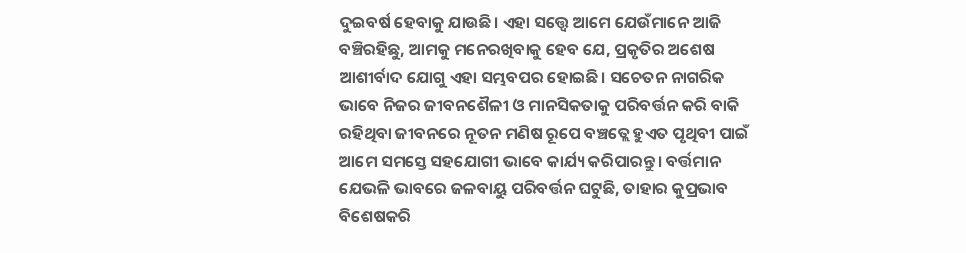ଦୁଇବର୍ଷ ହେବାକୁ ଯାଉଛି। ଏହା ସତ୍ତ୍ୱେ ଆମେ ଯେଉଁମାନେ ଆଜି ବଞ୍ଚିରହିଛୁ, ଆମକୁ ମନେରଖିବାକୁ ହେବ ଯେ, ପ୍ରକୃତିର ଅଶେଷ ଆଶୀର୍ବାଦ ଯୋଗୁ ଏହା ସମ୍ଭବପର ହୋଇଛି। ସଚେତନ ନାଗରିକ ଭାବେ ନିଜର ଜୀବନଶୈଳୀ ଓ ମାନସିକତାକୁ ପରିବର୍ତ୍ତନ କରି ବାକି ରହିଥିବା ଜୀବନରେ ନୂତନ ମଣିଷ ରୂପେ ବଞ୍ଚତ୍ଲେ ହୁଏତ ପୃଥିବୀ ପାଇଁ ଆମେ ସମସ୍ତେ ସହଯୋଗୀ ଭାବେ କାର୍ଯ୍ୟ କରିପାରନ୍ତୁ। ବର୍ତ୍ତମାନ ଯେଭଳି ଭାବରେ ଜଳବାୟୁ ପରିବର୍ତ୍ତନ ଘଟୁଛି, ତାହାର କୁପ୍ରଭାବ ବିଶେଷକରି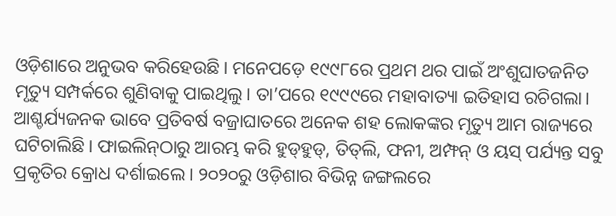ଓଡ଼ିଶାରେ ଅନୁଭବ କରିହେଉଛି। ମନେପଡ଼େ ୧୯୯୮ରେ ପ୍ରଥମ ଥର ପାଇଁ ଅଂଶୁଘାତଜନିତ ମୃତ୍ୟୁ ସମ୍ପର୍କରେ ଶୁଣିବାକୁ ପାଇଥିଲୁ। ତା’ପରେ ୧୯୯୯ରେ ମହାବାତ୍ୟା ଇତିହାସ ରଚିଗଲା। ଆଶ୍ଚର୍ଯ୍ୟଜନକ ଭାବେ ପ୍ରତିବର୍ଷ ବଜ୍ରାଘାତରେ ଅନେକ ଶହ ଲୋକଙ୍କର ମୃତ୍ୟୁ ଆମ ରାଜ୍ୟରେ ଘଟିଚାଲିଛି। ଫାଇଲିନ୍‌ଠାରୁ ଆରମ୍ଭ କରି ହୁଡ୍‌ହୁଡ୍‌, ତିତ୍‌ଲି, ଫନୀ, ଅମ୍ଫନ୍‌ ଓ ୟସ୍‌ ପର୍ଯ୍ୟନ୍ତ ସବୁ ପ୍ରକୃତିର କ୍ରୋଧ ଦର୍ଶାଇଲେ। ୨୦୨୦ରୁ ଓଡ଼ିଶାର ବିଭିନ୍ନ ଜଙ୍ଗଲରେ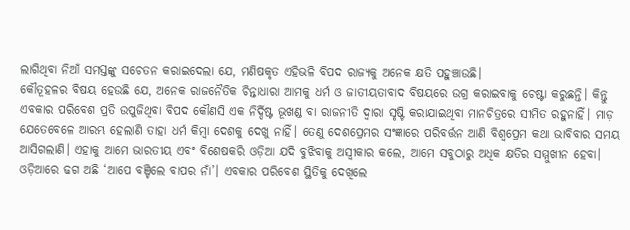ଲାଗିଥିବା ନିଆଁ ସମସ୍ତଙ୍କୁ ସଚେତନ କରାଇଦେଲା ଯେ, ମଣିଷକୃତ ଏହିଭଳି ବିପଦ ରାଜ୍ୟକୁ ଅନେକ କ୍ଷତି ପହୁଞ୍ଚାଉଛି।
କୌତୂହଳର ବିଷୟ ହେଉଛି ଯେ, ଅନେକ ରାଜନୈତିକ ଚିନ୍ତାଧାରା ଆମକୁ ଧର୍ମ ଓ ଜାତୀୟତାବାଦ ବିଷୟରେ ଉଗ୍ର କରାଇବାକୁ ଚେଷ୍ଟା କରୁଛନ୍ତି। କିନ୍ତୁ ଏବକାର ପରିବେଶ ପ୍ରତି ଉପୁଜିଥିବା ବିପଦ କୌଣସି ଏକ ନିର୍ଦ୍ଦିଷ୍ଟ ଭୂଖଣ୍ଡ ବା ରାଜନୀତି ଦ୍ୱାରା ସୃଷ୍ଟି କରାଯାଇଥିବା ମାନଚିତ୍ରରେ ସୀମିତ ରହୁନାହିଁ। ମାଡ଼ ଯେତେବେଳେ ଆରମ୍ଭ ହେଲାଣି ତାହା ଧର୍ମ କିମ୍ବା ଦେଶକୁ ଦେଖୁ ନାହିଁ। ତେଣୁ ଦେଶପ୍ରେମର ସଂଜ୍ଞାରେ ପରିବର୍ତ୍ତନ ଆଣି ବିଶ୍ୱପ୍ରେମ କଥା ଭାବିବାର ସମୟ ଆସିଗଲାଣି। ଏହାକୁ ଆମେ ଭାରତୀୟ ଏବଂ ବିଶେଷକରି ଓଡ଼ିଆ ଯଦି ବୁଝିବାକୁ ଅସ୍ବୀକାର କଲେ, ଆମେ ସବୁଠାରୁ ଅଧିକ କ୍ଷତିର ସମ୍ମୁଖୀନ ହେବା।
ଓଡ଼ିଆରେ ଢଗ ଅଛି ‘ଆପେ ବଞ୍ଚିଲେ ବାପର ନାଁ’। ଏବକାର ପରିବେଶ ସ୍ଥିତିକୁ ଦେଖିଲେ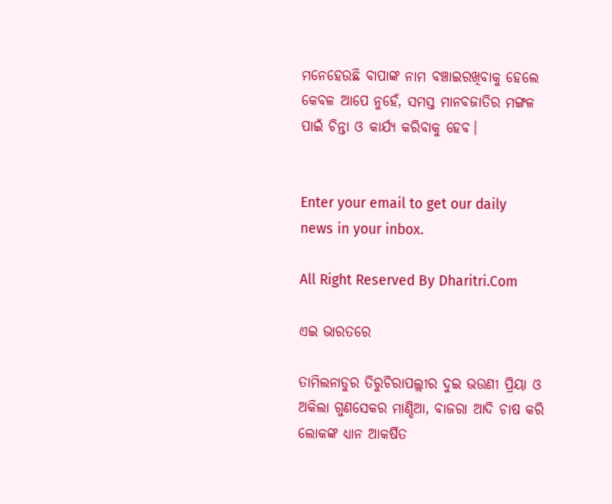ମନେହେଉଛି ବାପାଙ୍କ ନାମ ବଞ୍ଚାଇରଖିବାକୁ ହେଲେ କେବଳ ଆପେ ନୁହେଁ, ସମସ୍ତ ମାନବଜାତିର ମଙ୍ଗଳ ପାଇଁ ଚିନ୍ତା ଓ କାର୍ଯ୍ୟ କରିବାକୁ ହେବ।


Enter your email to get our daily news in your inbox.

All Right Reserved By Dharitri.Com

ଏଇ ଭାରତରେ

ତାମିଲନାଡୁର ତିରୁଚିରାପଲ୍ଲୀର ଦୁଇ ଭଉଣୀ ପ୍ରିୟା ଓ ଅକିଲା ଗୁଣସେକର ମାଣ୍ଡିଆ, ବାଜରା ଆଦି ଚାଷ କରି ଲୋକଙ୍କ ଧ୍ୟାନ ଆକର୍ଷିତ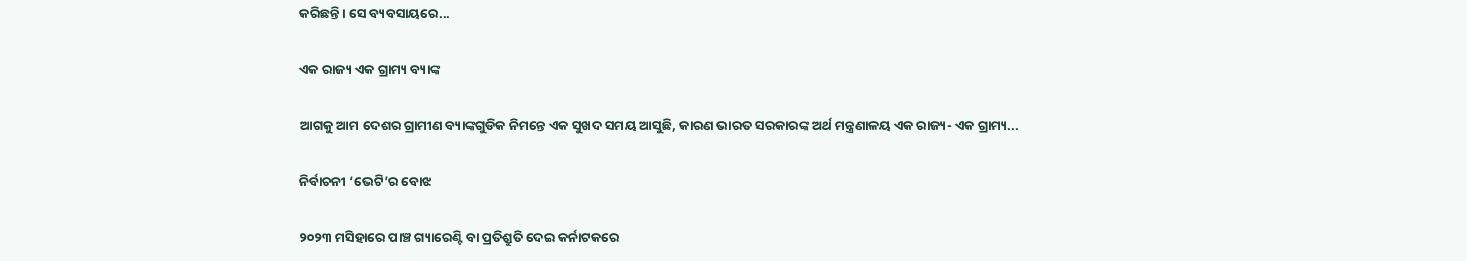କରିଛନ୍ତି। ସେ ବ୍ୟବସାୟରେ...

ଏକ ରାଜ୍ୟ ଏକ ଗ୍ରାମ୍ୟ ବ୍ୟାଙ୍କ

ଆଗକୁ ଆମ ଦେଶର ଗ୍ରାମୀଣ ବ୍ୟାଙ୍କଗୁଡିକ ନିମନ୍ତେ ଏକ ସୁଖଦ ସମୟ ଆସୁଛି, କାରଣ ଭାରତ ସରକାରଙ୍କ ଅର୍ଥ ମନ୍ତ୍ରଣାଳୟ ଏକ ରାଜ୍ୟ- ଏକ ଗ୍ରାମ୍ୟ...

ନିର୍ବାଚନୀ ‘ଭେଟି’ର ବୋଝ

୨୦୨୩ ମସିହାରେ ପାଞ୍ଚ ଗ୍ୟାରେଣ୍ଟି ବା ପ୍ରତିଶ୍ରୁତି ଦେଇ କର୍ନାଟକରେ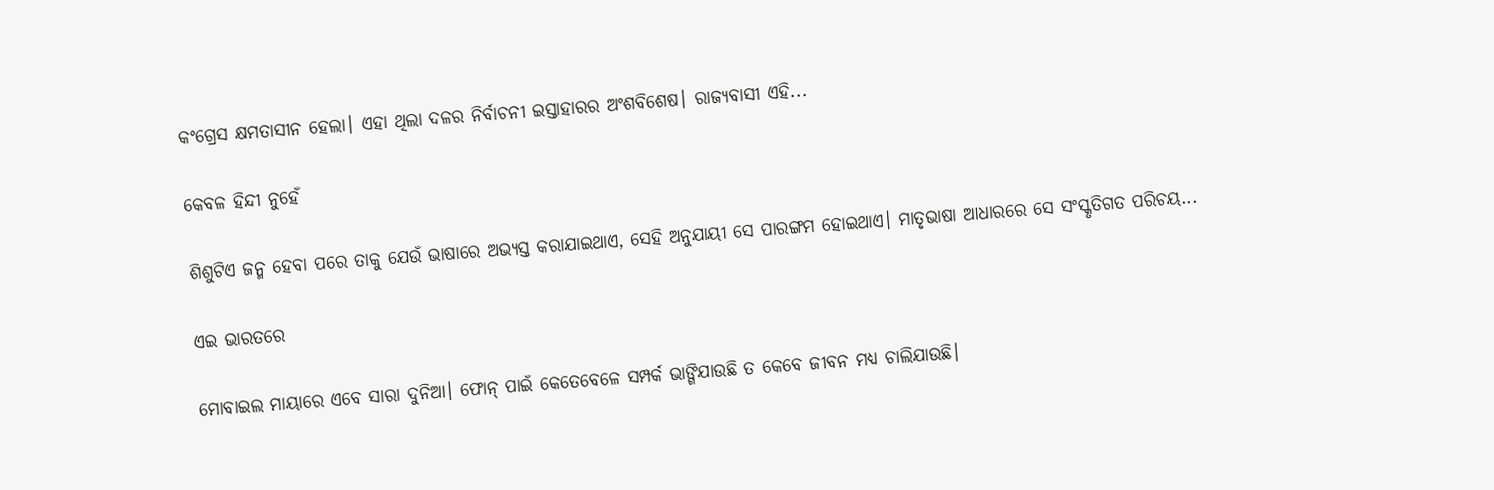କଂଗ୍ରେସ କ୍ଷମତାସୀନ ହେଲା। ଏହା ଥିଲା ଦଳର ନିର୍ବାଚନୀ ଇସ୍ତାହାରର ଅଂଶବିଶେଷ। ରାଜ୍ୟବାସୀ ଏହି...

କେବଳ ହିନ୍ଦୀ ନୁହେଁ

ଶିଶୁଟିଏ ଜନ୍ମ ହେବା ପରେ ତାକୁ ଯେଉଁ ଭାଷାରେ ଅଭ୍ୟସ୍ତ କରାଯାଇଥାଏ, ସେହି ଅନୁଯାୟୀ ସେ ପାରଙ୍ଗମ ହୋଇଥାଏ। ମାତୃଭାଷା ଆଧାରରେ ସେ ସଂସ୍କୃତିଗତ ପରିଚୟ...

ଏଇ ଭାରତରେ

ମୋବାଇଲ ମାୟାରେ ଏବେ ସାରା ଦୁନିଆ। ଫୋନ୍‌ ପାଇଁ କେତେବେଳେ ସମ୍ପର୍କ ଭାଙ୍ଗିଯାଉଛି ତ କେବେ ଜୀବନ ମଧ୍ୟ ଚାଲିଯାଉଛି।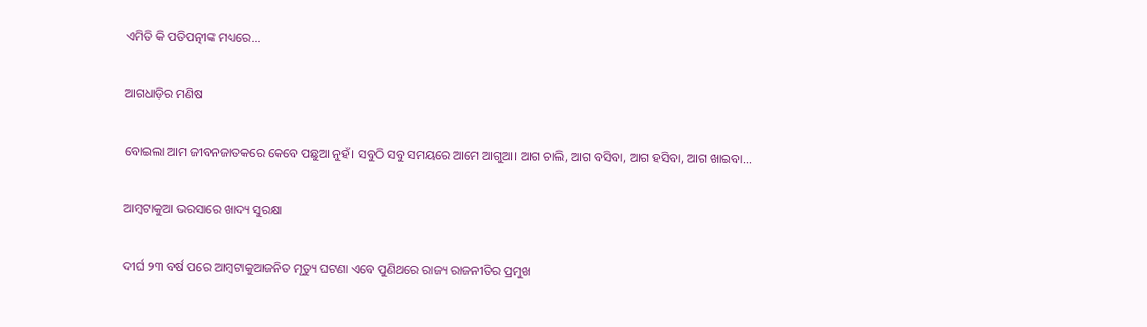ଏମିତି କି ପତିପତ୍ନୀଙ୍କ ମଧ୍ୟରେ...

ଆଗଧାଡ଼ିର ମଣିଷ

ବୋଇଲା ଆମ ଜୀବନଜାତକରେ କେବେ ପଛୁଆ ନୁହଁ। ସବୁଠି ସବୁ ସମୟରେ ଆମେ ଆଗୁଆ। ଆଗ ଚାଲି, ଆଗ ବସିବା, ଆଗ ହସିବା, ଆଗ ଖାଇବା...

ଆମ୍ବଟାକୁଆ ଭରସାରେ ଖାଦ୍ୟ ସୁରକ୍ଷା

ଦୀର୍ଘ ୨୩ ବର୍ଷ ପରେ ଆମ୍ବଟାକୁଆଜନିତ ମୃତ୍ୟୁ ଘଟଣା ଏବେ ପୁଣିଥରେ ରାଜ୍ୟ ରାଜନୀତିର ପ୍ରମୁଖ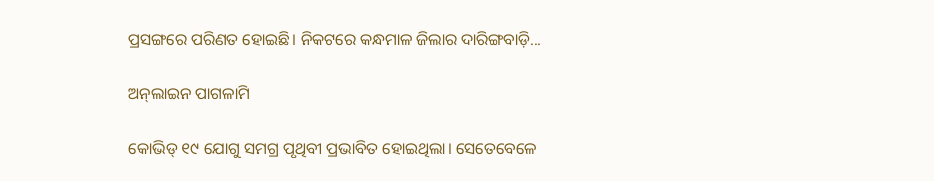ପ୍ରସଙ୍ଗରେ ପରିଣତ ହୋଇଛି। ନିକଟରେ କନ୍ଧମାଳ ଜିଲାର ଦାରିଙ୍ଗବାଡ଼ି...

ଅନ୍‌ଲାଇନ ପାଗଳାମି

କୋଭିଡ୍‌ ୧୯ ଯୋଗୁ ସମଗ୍ର ପୃଥିବୀ ପ୍ରଭାବିତ ହୋଇଥିଲା। ସେତେବେଳେ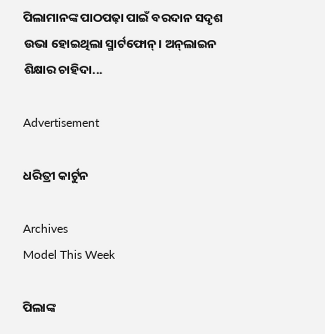ପିଲାମାନଙ୍କ ପାଠପଢ଼ା ପାଇଁ ବରଦାନ ସଦୃଶ ଉଭା ହୋଇଥିଲା ସ୍ମାର୍ଟଫୋନ୍‌। ଅନ୍‌ଲାଇନ ଶିକ୍ଷାର ଚାହିଦା...

Advertisement

ଧରିତ୍ରୀ କାର୍ଟୁନ

Archives
Model This Week

ପିଲାଙ୍କ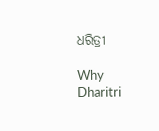ଧରିତ୍ରୀ

Why Dharitri